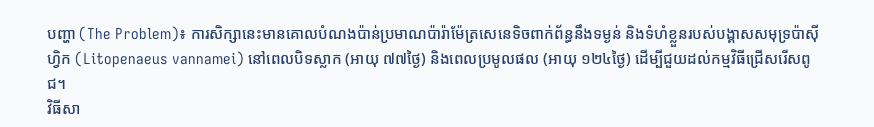បញ្ហា (The Problem)៖ ការសិក្សានេះមានគោលបំណងប៉ាន់ប្រមាណប៉ារ៉ាម៉ែត្រសេនេទិចពាក់ព័ន្ធនឹងទម្ងន់ និងទំហំខ្លួនរបស់បង្គាសសមុទ្រប៉ាស៊ីហ្វិក (Litopenaeus vannamei) នៅពេលបិទស្លាក (អាយុ ៧៧ថ្ងៃ) និងពេលប្រមូលផល (អាយុ ១២៤ថ្ងៃ) ដើម្បីជួយដល់កម្មវិធីជ្រើសរើសពូជ។
វិធីសា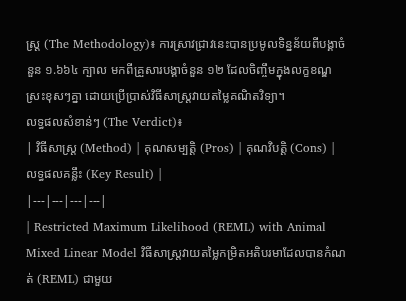ស្ត្រ (The Methodology)៖ ការស្រាវជ្រាវនេះបានប្រមូលទិន្នន័យពីបង្គាចំនួន ១.៦៦៤ ក្បាល មកពីគ្រួសារបង្គាចំនួន ១២ ដែលចិញ្ចឹមក្នុងលក្ខខណ្ឌស្រះខុសៗគ្នា ដោយប្រើប្រាស់វិធីសាស្ត្រវាយតម្លៃគណិតវិទ្យា។
លទ្ធផលសំខាន់ៗ (The Verdict)៖
| វិធីសាស្ត្រ (Method) | គុណសម្បត្តិ (Pros) | គុណវិបត្តិ (Cons) | លទ្ធផលគន្លឹះ (Key Result) |
|---|---|---|---|
| Restricted Maximum Likelihood (REML) with Animal Mixed Linear Model វិធីសាស្ត្រវាយតម្លៃកម្រិតអតិបរមាដែលបានកំណត់ (REML) ជាមួយ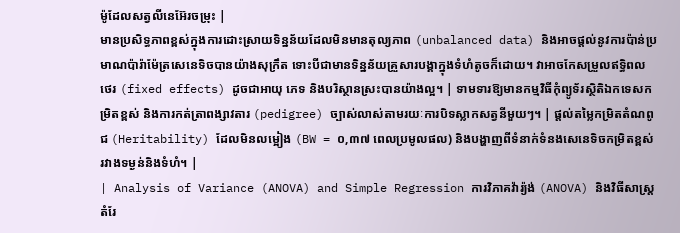ម៉ូដែលសត្វលីនេអ៊ែរចម្រុះ |
មានប្រសិទ្ធភាពខ្ពស់ក្នុងការដោះស្រាយទិន្នន័យដែលមិនមានតុល្យភាព (unbalanced data) និងអាចផ្តល់នូវការប៉ាន់ប្រមាណប៉ារ៉ាម៉ែត្រសេនេទិចបានយ៉ាងសុក្រឹត ទោះបីជាមានទិន្នន័យគ្រួសារបង្គាក្នុងទំហំតូចក៏ដោយ។ វាអាចកែសម្រួលឥទ្ធិពលថេរ (fixed effects) ដូចជាអាយុ ភេទ និងបរិស្ថានស្រះបានយ៉ាងល្អ។ | ទាមទារឱ្យមានកម្មវិធីកុំព្យូទ័រស្ថិតិឯកទេសកម្រិតខ្ពស់ និងការកត់ត្រាពង្សាវតារ (pedigree) ច្បាស់លាស់តាមរយៈការបិទស្លាកសត្វនីមួយៗ។ | ផ្តល់តម្លៃកម្រិតតំណពូជ (Heritability) ដែលមិនលម្អៀង (BW = ០,៣៧ ពេលប្រមូលផល) និងបង្ហាញពីទំនាក់ទំនងសេនេទិចកម្រិតខ្ពស់រវាងទម្ងន់និងទំហំ។ |
| Analysis of Variance (ANOVA) and Simple Regression ការវិភាគវ៉ារ្យ៉ង់ (ANOVA) និងវិធីសាស្ត្រតំរែ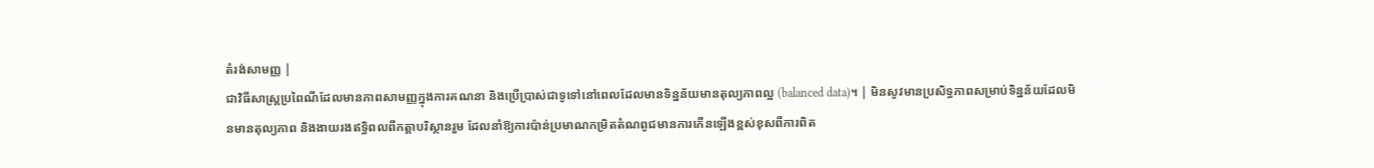តំរង់សាមញ្ញ |
ជាវិធីសាស្ត្រប្រពៃណីដែលមានភាពសាមញ្ញក្នុងការគណនា និងប្រើប្រាស់ជាទូទៅនៅពេលដែលមានទិន្នន័យមានតុល្យភាពល្អ (balanced data)។ | មិនសូវមានប្រសិទ្ធភាពសម្រាប់ទិន្នន័យដែលមិនមានតុល្យភាព និងងាយរងឥទ្ធិពលពីកត្តាបរិស្ថានរួម ដែលនាំឱ្យការប៉ាន់ប្រមាណកម្រិតតំណពូជមានការកើនឡើងខ្ពស់ខុសពីការពិត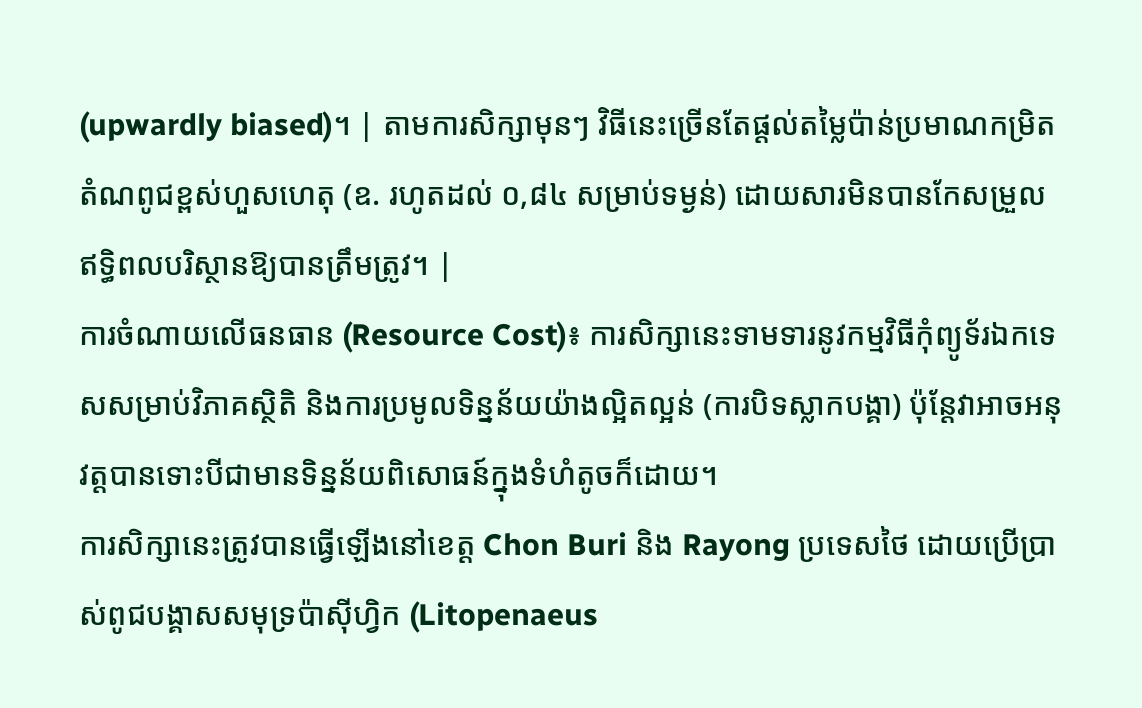(upwardly biased)។ | តាមការសិក្សាមុនៗ វិធីនេះច្រើនតែផ្តល់តម្លៃប៉ាន់ប្រមាណកម្រិតតំណពូជខ្ពស់ហួសហេតុ (ឧ. រហូតដល់ ០,៨៤ សម្រាប់ទម្ងន់) ដោយសារមិនបានកែសម្រួលឥទ្ធិពលបរិស្ថានឱ្យបានត្រឹមត្រូវ។ |
ការចំណាយលើធនធាន (Resource Cost)៖ ការសិក្សានេះទាមទារនូវកម្មវិធីកុំព្យូទ័រឯកទេសសម្រាប់វិភាគស្ថិតិ និងការប្រមូលទិន្នន័យយ៉ាងល្អិតល្អន់ (ការបិទស្លាកបង្គា) ប៉ុន្តែវាអាចអនុវត្តបានទោះបីជាមានទិន្នន័យពិសោធន៍ក្នុងទំហំតូចក៏ដោយ។
ការសិក្សានេះត្រូវបានធ្វើឡើងនៅខេត្ត Chon Buri និង Rayong ប្រទេសថៃ ដោយប្រើប្រាស់ពូជបង្គាសសមុទ្រប៉ាស៊ីហ្វិក (Litopenaeus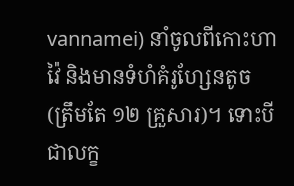vannamei) នាំចូលពីកោះហាវ៉ៃ និងមានទំហំគំរូហ្សែនតូច (ត្រឹមតែ ១២ គ្រួសារ)។ ទោះបីជាលក្ខ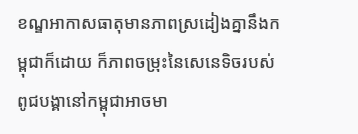ខណ្ឌអាកាសធាតុមានភាពស្រដៀងគ្នានឹងកម្ពុជាក៏ដោយ ក៏ភាពចម្រុះនៃសេនេទិចរបស់ពូជបង្គានៅកម្ពុជាអាចមា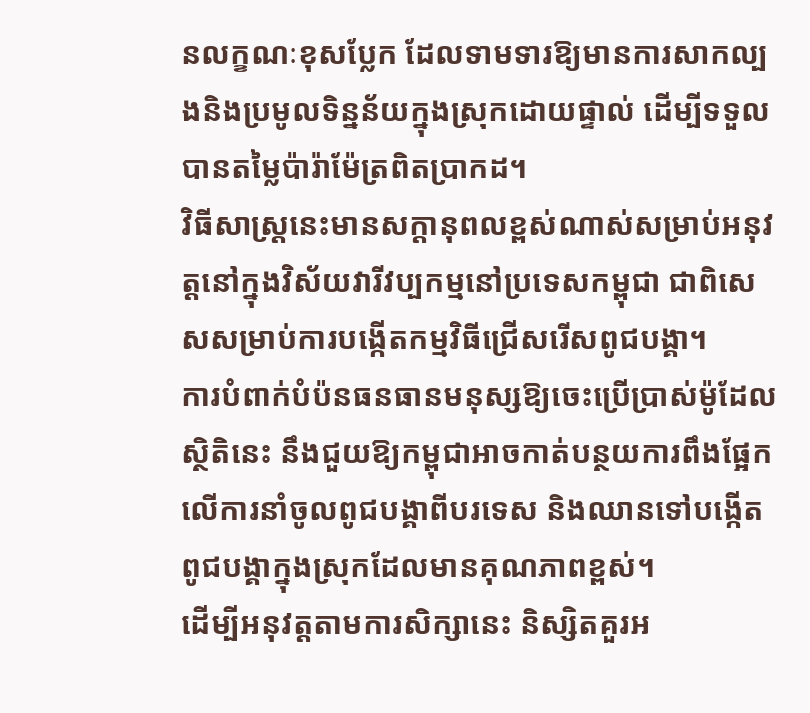នលក្ខណៈខុសប្លែក ដែលទាមទារឱ្យមានការសាកល្បងនិងប្រមូលទិន្នន័យក្នុងស្រុកដោយផ្ទាល់ ដើម្បីទទួលបានតម្លៃប៉ារ៉ាម៉ែត្រពិតប្រាកដ។
វិធីសាស្ត្រនេះមានសក្តានុពលខ្ពស់ណាស់សម្រាប់អនុវត្តនៅក្នុងវិស័យវារីវប្បកម្មនៅប្រទេសកម្ពុជា ជាពិសេសសម្រាប់ការបង្កើតកម្មវិធីជ្រើសរើសពូជបង្គា។
ការបំពាក់បំប៉នធនធានមនុស្សឱ្យចេះប្រើប្រាស់ម៉ូដែលស្ថិតិនេះ នឹងជួយឱ្យកម្ពុជាអាចកាត់បន្ថយការពឹងផ្អែកលើការនាំចូលពូជបង្គាពីបរទេស និងឈានទៅបង្កើតពូជបង្គាក្នុងស្រុកដែលមានគុណភាពខ្ពស់។
ដើម្បីអនុវត្តតាមការសិក្សានេះ និស្សិតគួរអ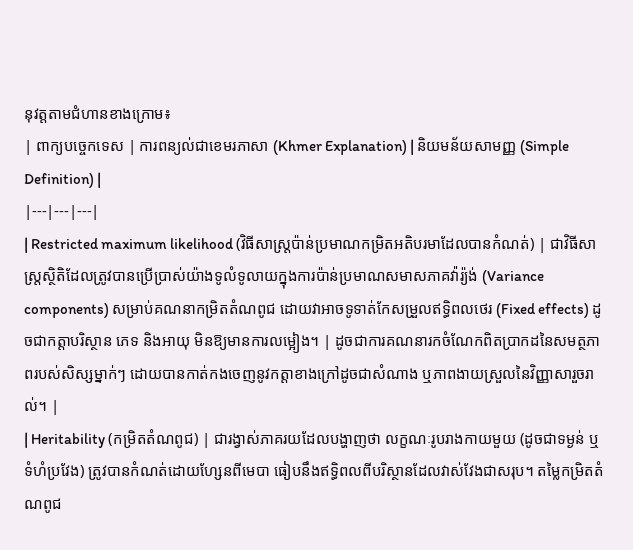នុវត្តតាមជំហានខាងក្រោម៖
| ពាក្យបច្ចេកទេស | ការពន្យល់ជាខេមរភាសា (Khmer Explanation) | និយមន័យសាមញ្ញ (Simple Definition) |
|---|---|---|
| Restricted maximum likelihood (វិធីសាស្ត្រប៉ាន់ប្រមាណកម្រិតអតិបរមាដែលបានកំណត់) | ជាវិធីសាស្ត្រស្ថិតិដែលត្រូវបានប្រើប្រាស់យ៉ាងទូលំទូលាយក្នុងការប៉ាន់ប្រមាណសមាសភាគវ៉ារ្យ៉ង់ (Variance components) សម្រាប់គណនាកម្រិតតំណពូជ ដោយវាអាចទូទាត់កែសម្រួលឥទ្ធិពលថេរ (Fixed effects) ដូចជាកត្តាបរិស្ថាន ភេទ និងអាយុ មិនឱ្យមានការលម្អៀង។ | ដូចជាការគណនារកចំណែកពិតប្រាកដនៃសមត្ថភាពរបស់សិស្សម្នាក់ៗ ដោយបានកាត់កងចេញនូវកត្តាខាងក្រៅដូចជាសំណាង ឬភាពងាយស្រួលនៃវិញ្ញាសារួចរាល់។ |
| Heritability (កម្រិតតំណពូជ) | ជារង្វាស់ភាគរយដែលបង្ហាញថា លក្ខណៈរូបរាងកាយមួយ (ដូចជាទម្ងន់ ឬទំហំប្រវែង) ត្រូវបានកំណត់ដោយហ្សែនពីមេបា ធៀបនឹងឥទ្ធិពលពីបរិស្ថានដែលវាស់វែងជាសរុប។ តម្លៃកម្រិតតំណពូជ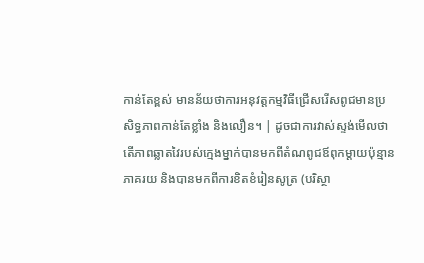កាន់តែខ្ពស់ មានន័យថាការអនុវត្តកម្មវិធីជ្រើសរើសពូជមានប្រសិទ្ធភាពកាន់តែខ្លាំង និងលឿន។ | ដូចជាការវាស់ស្ទង់មើលថា តើភាពឆ្លាតវៃរបស់ក្មេងម្នាក់បានមកពីតំណពូជឪពុកម្តាយប៉ុន្មានភាគរយ និងបានមកពីការខិតខំរៀនសូត្រ (បរិស្ថា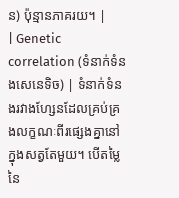ន) ប៉ុន្មានភាគរយ។ |
| Genetic correlation (ទំនាក់ទំនងសេនេទិច) | ទំនាក់ទំនងរវាងហ្សែនដែលគ្រប់គ្រងលក្ខណៈពីរផ្សេងគ្នានៅក្នុងសត្វតែមួយ។ បើតម្លៃនៃ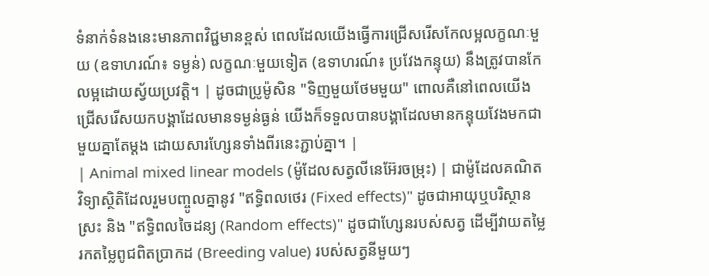ទំនាក់ទំនងនេះមានភាពវិជ្ជមានខ្ពស់ ពេលដែលយើងធ្វើការជ្រើសរើសកែលម្អលក្ខណៈមួយ (ឧទាហរណ៍៖ ទម្ងន់) លក្ខណៈមួយទៀត (ឧទាហរណ៍៖ ប្រវែងកន្ទុយ) នឹងត្រូវបានកែលម្អដោយស្វ័យប្រវត្តិ។ | ដូចជាប្រូម៉ូសិន "ទិញមួយថែមមួយ" ពោលគឺនៅពេលយើងជ្រើសរើសយកបង្គាដែលមានទម្ងន់ធ្ងន់ យើងក៏ទទួលបានបង្គាដែលមានកន្ទុយវែងមកជាមួយគ្នាតែម្តង ដោយសារហ្សែនទាំងពីរនេះភ្ជាប់គ្នា។ |
| Animal mixed linear models (ម៉ូដែលសត្វលីនេអ៊ែរចម្រុះ) | ជាម៉ូដែលគណិតវិទ្យាស្ថិតិដែលរួមបញ្ចូលគ្នានូវ "ឥទ្ធិពលថេរ (Fixed effects)" ដូចជាអាយុឬបរិស្ថានស្រះ និង "ឥទ្ធិពលចៃដន្យ (Random effects)" ដូចជាហ្សែនរបស់សត្វ ដើម្បីវាយតម្លៃរកតម្លៃពូជពិតប្រាកដ (Breeding value) របស់សត្វនីមួយៗ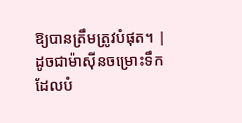ឱ្យបានត្រឹមត្រូវបំផុត។ | ដូចជាម៉ាស៊ីនចម្រោះទឹកដែលបំ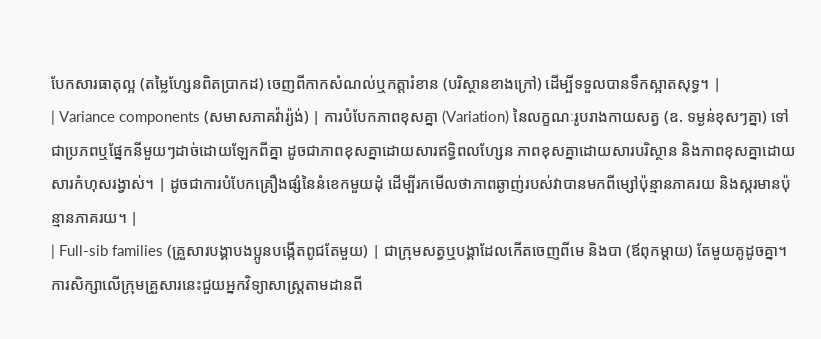បែកសារធាតុល្អ (តម្លៃហ្សែនពិតប្រាកដ) ចេញពីកាកសំណល់ឬកត្តារំខាន (បរិស្ថានខាងក្រៅ) ដើម្បីទទួលបានទឹកស្អាតសុទ្ធ។ |
| Variance components (សមាសភាគវ៉ារ្យ៉ង់) | ការបំបែកភាពខុសគ្នា (Variation) នៃលក្ខណៈរូបរាងកាយសត្វ (ឧ. ទម្ងន់ខុសៗគ្នា) ទៅជាប្រភពឬផ្នែកនីមួយៗដាច់ដោយឡែកពីគ្នា ដូចជាភាពខុសគ្នាដោយសារឥទ្ធិពលហ្សែន ភាពខុសគ្នាដោយសារបរិស្ថាន និងភាពខុសគ្នាដោយសារកំហុសរង្វាស់។ | ដូចជាការបំបែកគ្រឿងផ្សំនៃនំខេកមួយដុំ ដើម្បីរកមើលថាភាពឆ្ងាញ់របស់វាបានមកពីម្សៅប៉ុន្មានភាគរយ និងស្ករមានប៉ុន្មានភាគរយ។ |
| Full-sib families (គ្រួសារបង្គាបងប្អូនបង្កើតពូជតែមួយ) | ជាក្រុមសត្វឬបង្គាដែលកើតចេញពីមេ និងបា (ឪពុកម្តាយ) តែមួយគូដូចគ្នា។ ការសិក្សាលើក្រុមគ្រួសារនេះជួយអ្នកវិទ្យាសាស្ត្រតាមដានពី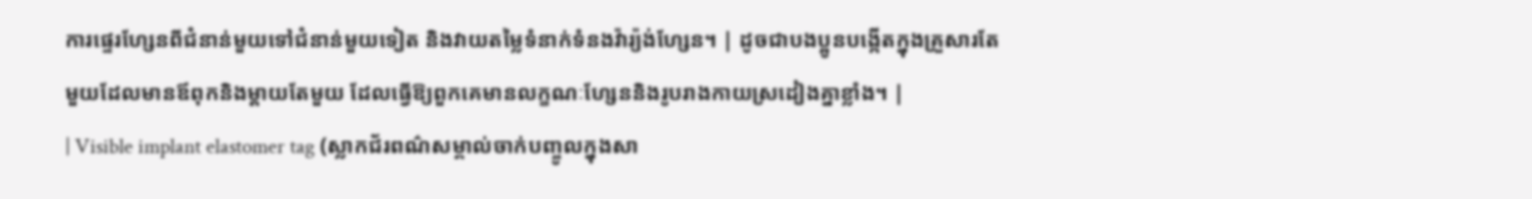ការផ្ទេរហ្សែនពីជំនាន់មួយទៅជំនាន់មួយទៀត និងវាយតម្លៃទំនាក់ទំនងវ៉ារ្យ៉ង់ហ្សែន។ | ដូចជាបងប្អូនបង្កើតក្នុងគ្រួសារតែមួយដែលមានឪពុកនិងម្តាយតែមួយ ដែលធ្វើឱ្យពួកគេមានលក្ខណៈហ្សែននិងរូបរាងកាយស្រដៀងគ្នាខ្លាំង។ |
| Visible implant elastomer tag (ស្លាកជ័រពណ៌សម្គាល់ចាក់បញ្ចូលក្នុងសា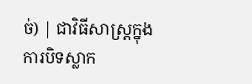ច់) | ជាវិធីសាស្ត្រក្នុងការបិទស្លាក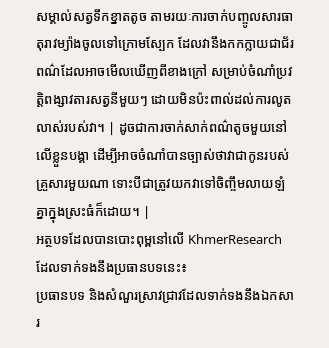សម្គាល់សត្វទឹកខ្នាតតូច តាមរយៈការចាក់បញ្ចូលសារធាតុរាវម្យ៉ាងចូលទៅក្រោមស្បែក ដែលវានឹងកកក្លាយជាជ័រពណ៌ដែលអាចមើលឃើញពីខាងក្រៅ សម្រាប់ចំណាំប្រវត្តិពង្សាវតារសត្វនីមួយៗ ដោយមិនប៉ះពាល់ដល់ការលូតលាស់របស់វា។ | ដូចជាការចាក់សាក់ពណ៌តូចមួយនៅលើខ្លួនបង្គា ដើម្បីអាចចំណាំបានច្បាស់ថាវាជាកូនរបស់គ្រួសារមួយណា ទោះបីជាត្រូវយកវាទៅចិញ្ចឹមលាយឡំគ្នាក្នុងស្រះធំក៏ដោយ។ |
អត្ថបទដែលបានបោះពុម្ពនៅលើ KhmerResearch ដែលទាក់ទងនឹងប្រធានបទនេះ៖
ប្រធានបទ និងសំណួរស្រាវជ្រាវដែលទាក់ទងនឹងឯកសារ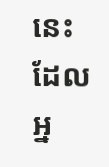នេះ ដែលអ្ន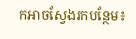កអាចស្វែងរកបន្ថែម៖